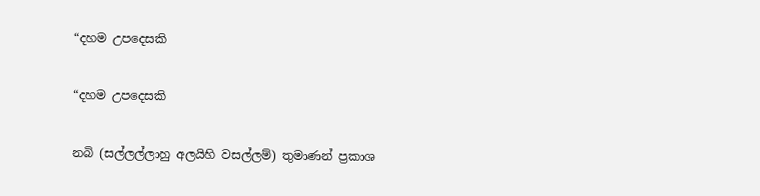“දහම උපදෙසකි

“දහම උපදෙසකි

නබි (සල්ලල්ලාහු අලයිහි වසල්ලම්) තුමාණන් ප්‍රකාශ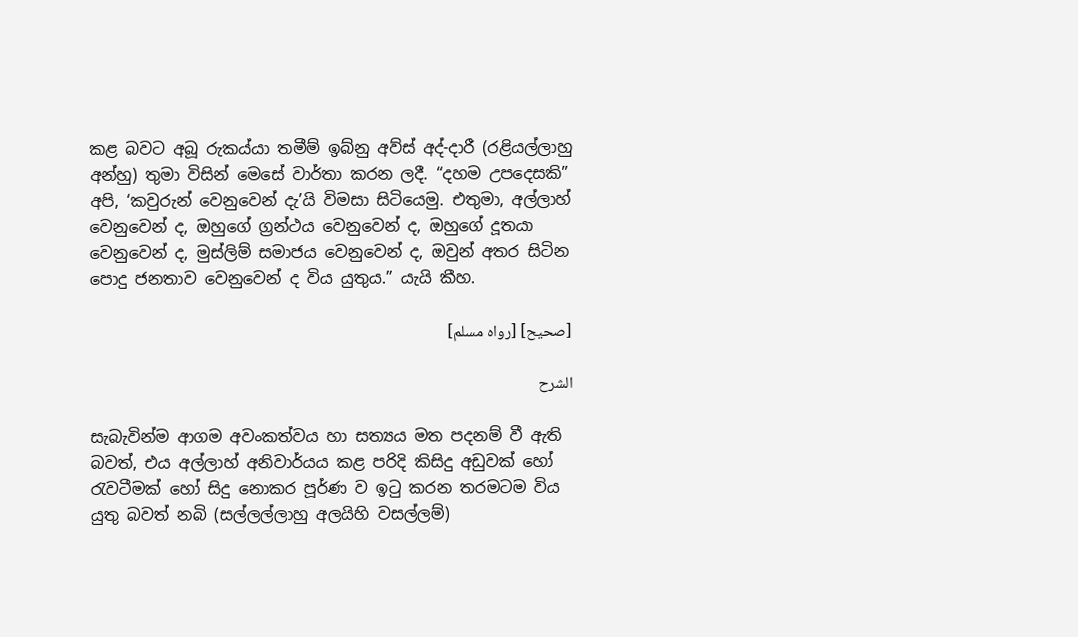කළ බවට අබූ රුකය්යා තමීම් ඉබ්නු අව්ස් අද්-දාරී (රළියල්ලාහු අන්හු) තුමා විසින් මෙසේ වාර්තා කරන ලදී. “දහම උපදෙසකි” අපි, ‘කවුරුන් වෙනුවෙන් දැ’යි විමසා සිටියෙමු. එතුමා, අල්ලාහ් වෙනුවෙන් ද, ඔහුගේ ග්‍රන්ථය වෙනුවෙන් ද, ඔහුගේ දූතයා වෙනුවෙන් ද, මුස්ලිම් සමාජය වෙනුවෙන් ද, ඔවුන් අතර සිටින පොදු ජනතාව වෙනුවෙන් ද විය යුතුය.” යැයි කීහ.

[صحيح] [رواه مسلم]

الشرح

සැබැවින්ම ආගම අවංකත්වය හා සත්‍යය මත පදනම් වී ඇති බවත්, එය අල්ලාහ් අනිවාර්යය කළ පරිදි කිසිදු අඩුවක් හෝ රැවටීමක් හෝ සිදු නොකර පූර්ණ ව ඉටු කරන තරමටම විය යුතු බවත් නබි (සල්ලල්ලාහු අලයිහි වසල්ලම්)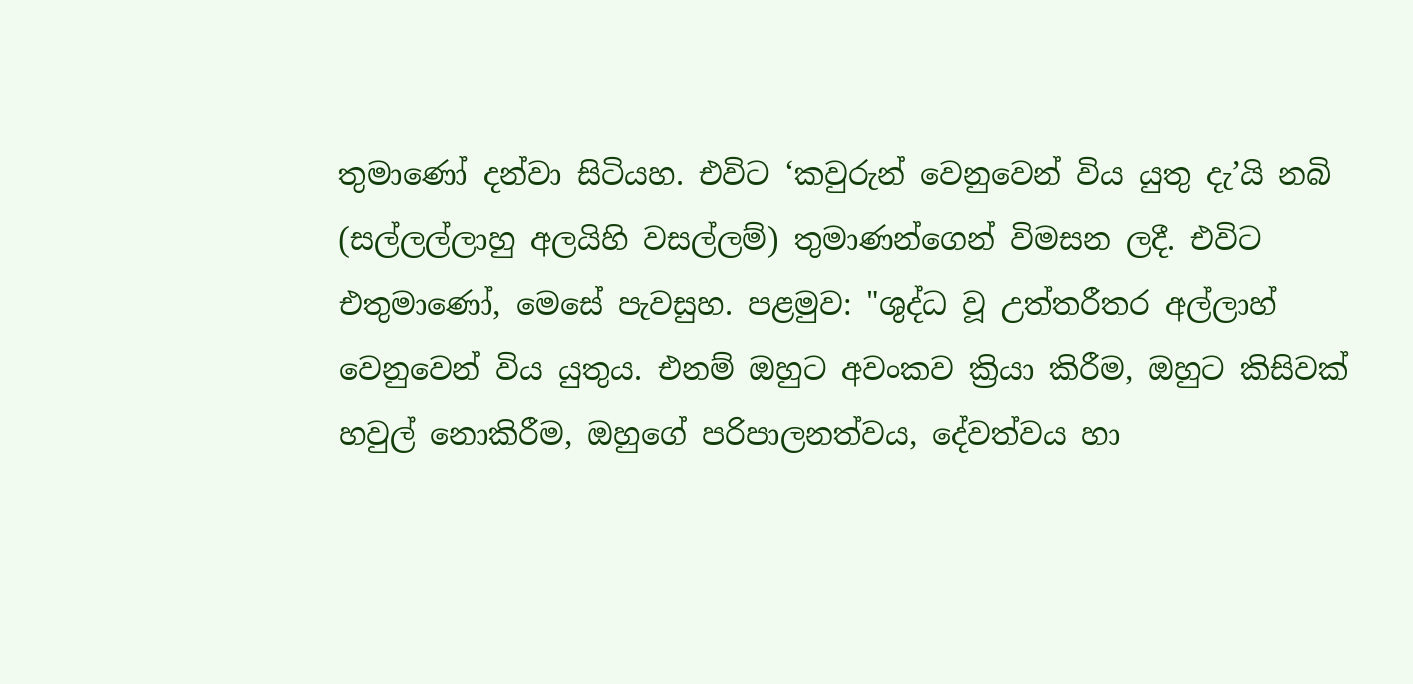තුමාණෝ දන්වා සිටියහ. එවිට ‘කවුරුන් වෙනුවෙන් විය යුතු දැ’යි නබි (සල්ලල්ලාහු අලයිහි වසල්ලම්) තුමාණන්ගෙන් විමසන ලදී. එවිට එතුමාණෝ, මෙසේ පැවසුහ. පළමුව: "ශුද්ධ වූ උත්තරීතර අල්ලාහ් වෙනුවෙන් විය යුතුය. එනම් ඔහුට අවංකව ක්‍රියා කිරීම, ඔහුට කිසිවක් හවුල් නොකිරීම, ඔහුගේ පරිපාලනත්වය, දේවත්වය හා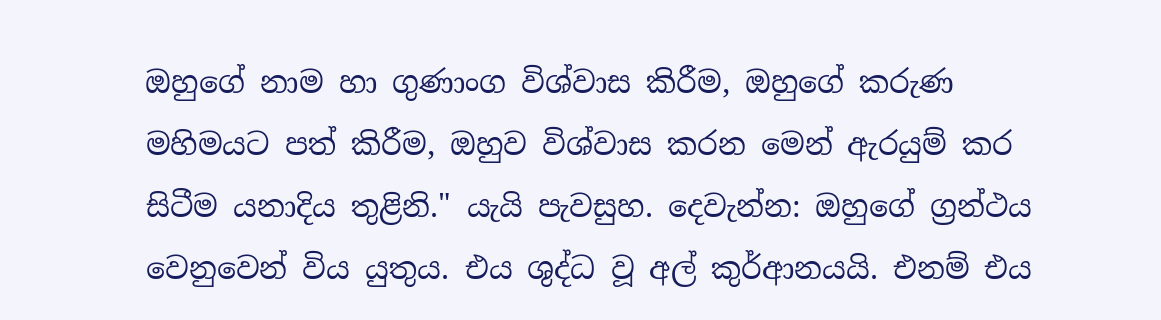ඔහුගේ නාම හා ගුණාංග විශ්වාස කිරීම, ඔහුගේ කරුණ මහිමයට පත් කිරීම, ඔහුව විශ්වාස කරන මෙන් ඇරයුම් කර සිටීම යනාදිය තුළිනි." යැයි පැවසුහ. දෙවැන්න: ඔහුගේ ග්‍රන්ථය වෙනුවෙන් විය යුතුය. එය ශුද්ධ වූ අල් කුර්ආනයයි. එනම් එය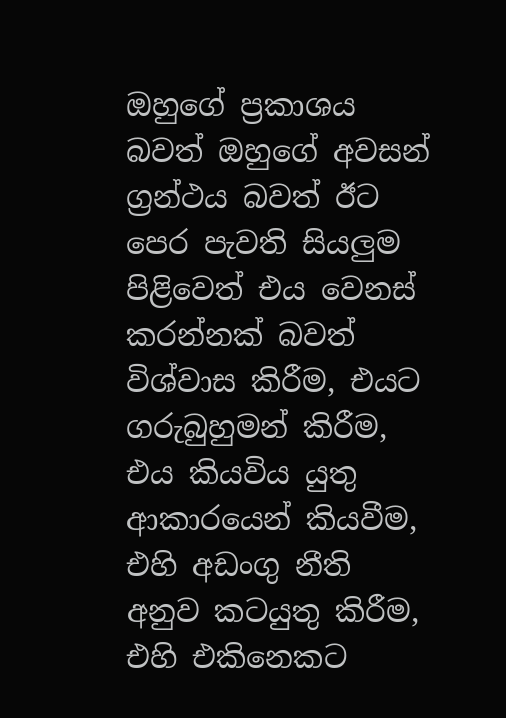ඔහුගේ ප්‍රකාශය බවත් ඔහුගේ අවසන් ග්‍රන්ථය බවත් ඊට පෙර පැවති සියලුම පිළිවෙත් එය වෙනස් කරන්නක් බවත් විශ්වාස කිරීම, එයට ගරුබුහුමන් කිරීම, එය කියවිය යුතු ආකාරයෙන් කියවීම, එහි අඩංගු නීති අනුව කටයුතු කිරීම, එහි එකිනෙකට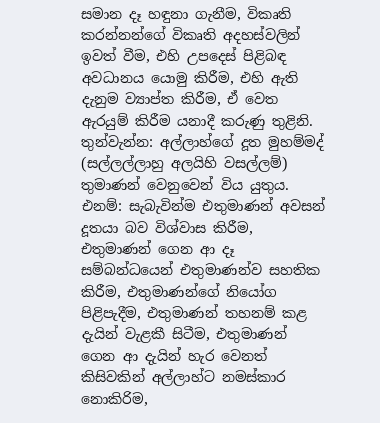සමාන දෑ හඳුනා ගැනීම, විකෘති කරන්නන්ගේ විකෘති අදහස්වලින් ඉවත් වීම, එහි උපදෙස් පිළිබඳ අවධානය යොමු කිරීම, එහි ඇති දැනුම ව්‍යාප්ත කිරීම, ඒ වෙත ඇරයුම් කිරීම යනාදී කරුණු තුළිනි. තුන්වැන්න: අල්ලාහ්ගේ දූත මුහම්මද් (සල්ලල්ලාහු අලයිහි වසල්ලම්) තුමාණන් වෙනුවෙන් විය යුතුය. එනම්: සැබැවින්ම එතුමාණන් අවසන් දූතයා බව විශ්වාස කිරීම, එතුමාණන් ගෙන ආ දෑ සම්බන්ධයෙන් එතුමාණන්ව සහතික කිරීම, එතුමාණන්ගේ නියෝග පිළිපැදීම, එතුමාණන් තහනම් කළ දැයින් වැළකී සිටීම, එතුමාණන් ගෙන ආ දැයින් හැර වෙනත් කිසිවකින් අල්ලාහ්ට නමස්කාර නොකිරිම,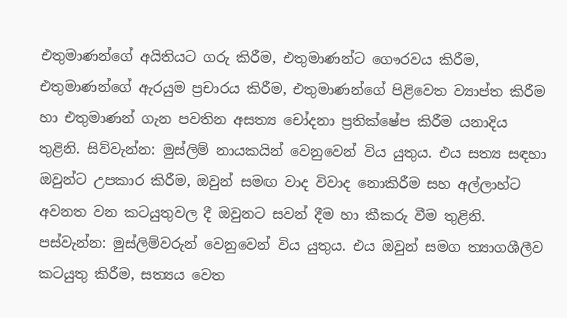එතුමාණන්ගේ අයිතියට ගරු කිරීම, එතුමාණන්ට ගෞරවය කිරීම, එතුමාණන්ගේ ඇරයුම ප්‍රචාරය කිරීම, එතුමාණන්ගේ පිළිවෙත ව්‍යාප්ත කිරීම හා එතුමාණන් ගැන පවතින අසත්‍ය චෝදනා ප්‍රතික්ෂේප කිරීම යනාදිය තුළිනි. සිව්වැන්න: මුස්ලිම් නායකයින් වෙනුවෙන් විය යුතුය. එය සත්‍ය සඳහා ඔවුන්ට උපකාර කිරීම, ඔවුන් සමඟ වාද විවාද නොකිරීම සහ අල්ලාහ්ට අවනත වන කටයුතුවල දී ඔවුනට සවන් දීම හා කීකරු වීම තුළිනි. පස්වැන්න: මුස්ලිම්වරුන් වෙනුවෙන් විය යුතුය. එය ඔවුන් සමග ත්‍යාගශීලීව කටයුතු කිරීම, සත්‍යය වෙත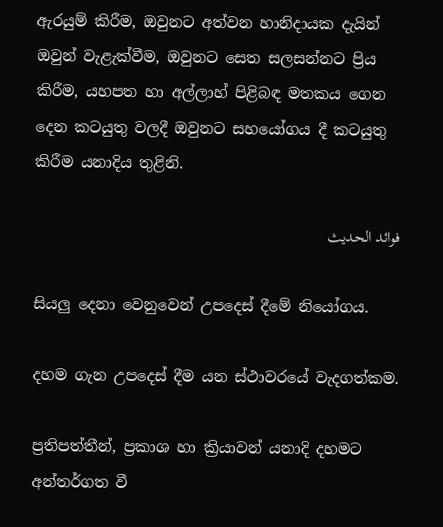ඇරයුම් කිරීම, ඔවුනට අත්වන හානිදායක දැයින් ඔවුන් වැළැක්වීම, ඔවුනට සෙත සලසන්නට ප්‍රිය කිරීම, යහපත හා අල්ලාහ් පිළිබඳ මතකය ගෙන දෙන කටයුතු වලදී ඔවුනට සහයෝගය දී කටයුතු කිරීම යනාදිය තුළිනි.

فوائد الحديث

සියලු දෙනා වෙනුවෙන් උපදෙස් දීමේ නියෝගය.

දහම ගැන උපදෙස් දීම යන ස්ථාවරයේ වැදගත්කම.

ප්‍රතිපත්තීන්, ප්‍රකාශ හා ක්‍රියාවන් යනාදි දහමට අන්තර්ගත වී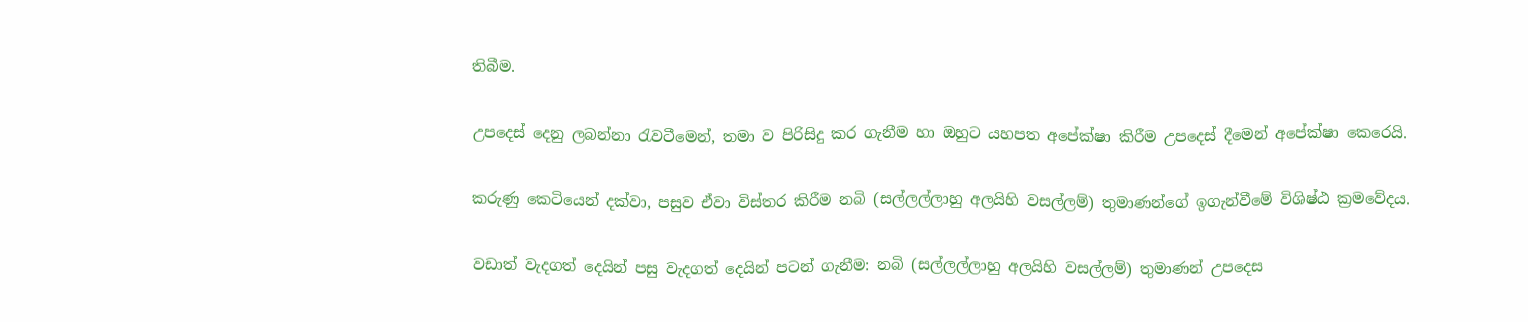තිබීම.

උපදෙස් දෙනු ලබන්නා රැවටීමෙන්, තමා ව පිරිසිදු කර ගැනීම හා ඔහුට යහපත අපේක්ෂා කිරීම උපදෙස් දීමෙන් අපේක්ෂා කෙරෙයි.

කරුණු කෙටියෙන් දක්වා, පසුව ඒවා විස්තර කිරීම නබි (සල්ලල්ලාහු අලයිහි වසල්ලම්) තුමාණන්ගේ ඉගැන්වීමේ විශිෂ්ඨ ක්‍රමවේදය.

වඩාත් වැදගත් දෙයින් පසු වැදගත් දෙයින් පටන් ගැනීම: නබි (සල්ලල්ලාහු අලයිහි වසල්ලම්) තුමාණන් උපදෙස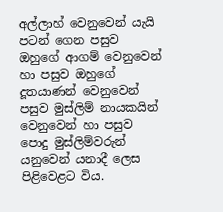අල්ලාහ් වෙනුවෙන් යැයි පටන් ගෙන පසුව ඔහුගේ ආගම් වෙනුවෙන් හා පසුව ඔහුගේ දූතයාණන් වෙනුවෙන් පසුව මුස්ලිම් නායකයින් වෙනුවෙන් හා පසුව පොදු මුස්ලිම්වරුන් යනුවෙන් යනාදී ලෙස පිළිවෙළට විය.